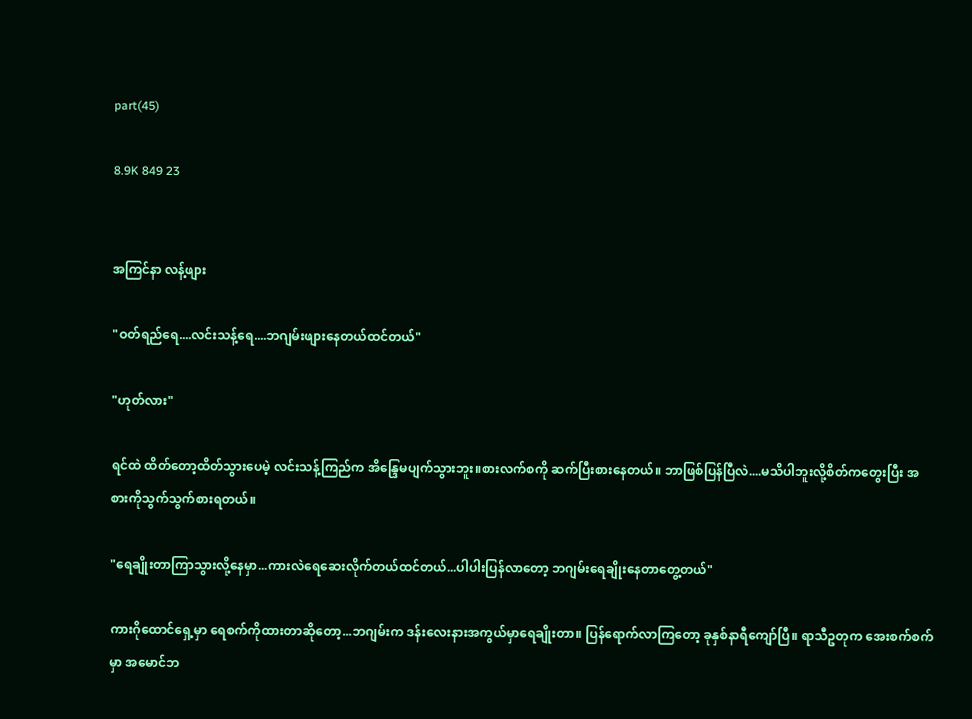part(45)

8.9K 849 23


အကြင်နာ လန့်ဖျား

"ဝတ်ရည်ရေ....လင်းသန့်ရေ....ဘဂျမ်းဖျားနေတယ်ထင်တယ်"

"ဟုတ်လား"

ရင်ထဲ ထိတ်တော့ထိတ်သွားပေမဲ့ လင်းသန့်ကြည်က အိန္ဒြေမပျက်သွားဘူး။စားလက်စကို ဆက်ပြီးစားနေတယ်။ ဘာဖြစ်ပြန်ပြီလဲ....မသိပါဘူးလို့စိတ်ကတွေးပြီး အစားကိုသွက်သွက်စားရတယ်။

"ရေချိုးတာကြာသွားလို့နေမှာ...ကားလဲရေဆေးလိုက်တယ်ထင်တယ်...ပါပါးပြန်လာတော့ ဘဂျမ်းရေချိုးနေတာတွေ့တယ်"

ကားဂိုထောင်ရှေ့မှာ ရေစက်ကိုထားတာဆိုတော့...ဘဂျမ်းက ဒန်းလေးနားအကွယ်မှာရေချိုးတာ။ ပြန်ရောက်လာကြတော့ ခုနှစ်နာရီကျော်ပြီ။ ရာသီဥတုက အေးစက်စက်မှာ အမောင်ဘ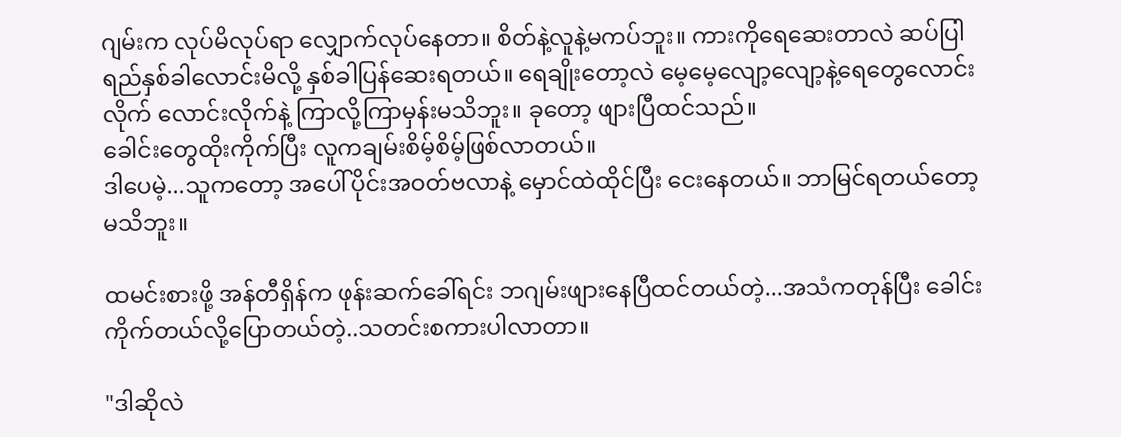ဂျမ်းက လုပ်မိလုပ်ရာ လျှောက်လုပ်နေတာ။ စိတ်နဲ့လူနဲ့မကပ်ဘူး။ ကားကိုရေဆေးတာလဲ ဆပ်ပြါရည်နှစ်ခါလောင်းမိလို့ နှစ်ခါပြန်ဆေးရတယ်။ ရေချိုးတော့လဲ မေ့မေ့လျော့လျော့နဲ့ရေတွေလောင်းလိုက် လောင်းလိုက်နဲ့ ကြာလို့ကြာမှန်းမသိဘူး။ ခုတော့ ဖျားပြီထင်သည်။
ခေါင်းတွေထိုးကိုက်ပြီး လူကချမ်းစိမ့်စိမ့်ဖြစ်လာတယ်။
ဒါပေမဲ့...သူကတော့ အပေါ်ပိုင်းအဝတ်ဗလာနဲ့ မှောင်ထဲထိုင်ပြီး ငေးနေတယ်။ ဘာမြင်ရတယ်တော့မသိဘူး။

ထမင်းစားဖို့ အန်တီရှိန်က ဖုန်းဆက်ခေါ်ရင်း ဘဂျမ်းဖျားနေပြီထင်တယ်တဲ့...အသံကတုန်ပြီး ခေါင်းကိုက်တယ်လို့ပြောတယ်တဲ့..သတင်းစကားပါလာတာ။

"ဒါဆိုလဲ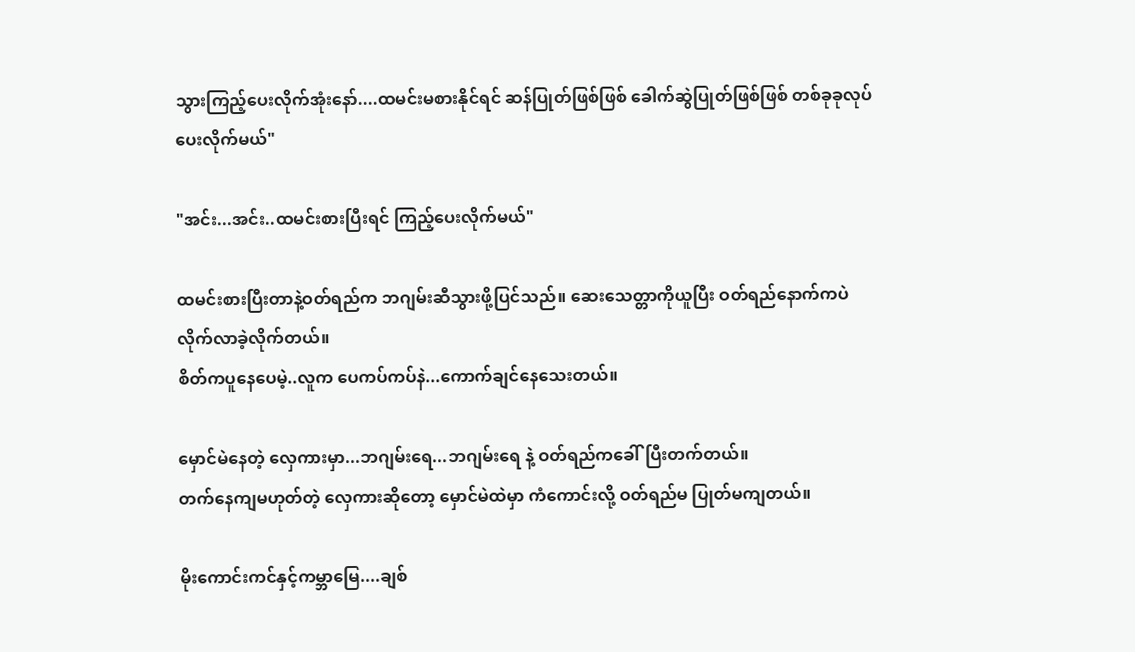သွားကြည့်ပေးလိုက်အုံးနော်....ထမင်းမစားနိုင်ရင် ဆန်ပြုတ်ဖြစ်ဖြစ် ခေါက်ဆွဲပြုတ်ဖြစ်ဖြစ် တစ်ခုခုလုပ်ပေးလိုက်မယ်"

"အင်း...အင်း..ထမင်းစားပြီးရင် ကြည့်ပေးလိုက်မယ်"

ထမင်းစားပြီးတာနဲ့ဝတ်ရည်က ဘဂျမ်းဆီသွားဖို့ပြင်သည်။ ဆေးသေတ္တာကိုယူပြီး ဝတ်ရည်နောက်ကပဲ လိုက်လာခဲ့လိုက်တယ်။
စိတ်ကပူနေပေမဲ့..လူက ပေကပ်ကပ်နဲ...ကောက်ချင်နေသေးတယ်။

မှောင်မဲနေတဲ့ လှေကားမှာ...ဘဂျမ်းရေ...ဘဂျမ်းရေ နဲ့ ဝတ်ရည်ကခေါ်ပြီးတက်တယ်။
တက်နေကျမဟုတ်တဲ့ လှေကားဆိုတော့ မှောင်မဲထဲမှာ ကံကောင်းလို့ ဝတ်ရည်မ ပြုတ်မကျတယ်။

မိုးကောင်းကင်နှင့်ကမ္ဘာမြေ....ချစ်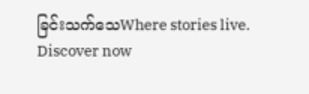ခြင်းသက်သေWhere stories live. Discover now